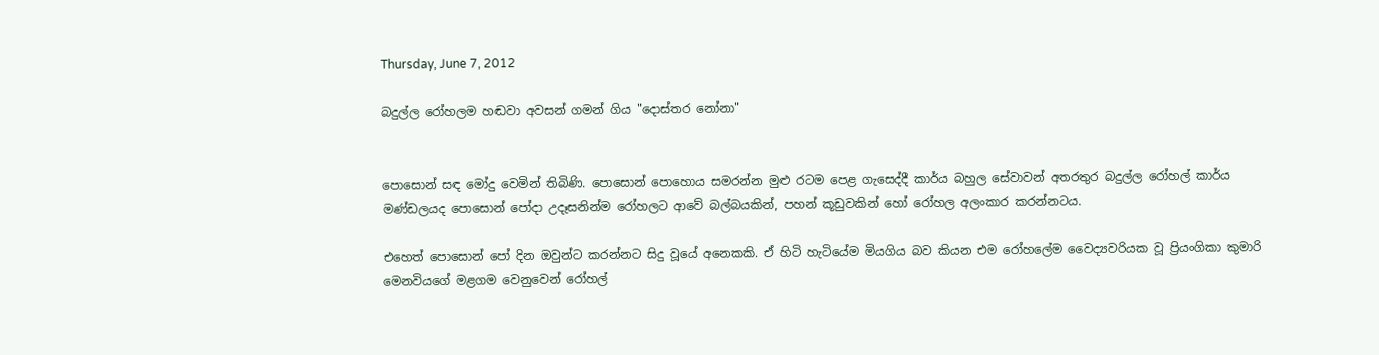Thursday, June 7, 2012

බදුල්ල රෝහලම හඬවා අවසන් ගමන් ගිය "දොස්‌තර නෝනා"


පොසොන් සඳ මෝදු වෙමින් තිබිණි. පොසොන් පොහොය සමරන්න මුළු රටම පෙළ ගැසෙද්දී කාර්ය බහුල සේවාවන් අතරතුර බදුල්ල රෝහල් කාර්ය මණ්‌ඩලයද පොසොන් පෝදා උදෑසනින්ම රෝහලට ආවේ බල්බයකින්, පහන් කූඩුවකින් හෝ රෝහල අලංකාර කරන්නටය.

එහෙත් පොසොන් පෝ දින ඔවුන්ට කරන්නට සිදු වූයේ අනෙකකි. ඒ හිටි හැටියේම මියගිය බව කියන එම රෝහලේම වෛද්‍යවරියක වූ ප්‍රියංගිකා කුමාරි මෙනවියගේ මළගම වෙනුවෙන් රෝහල්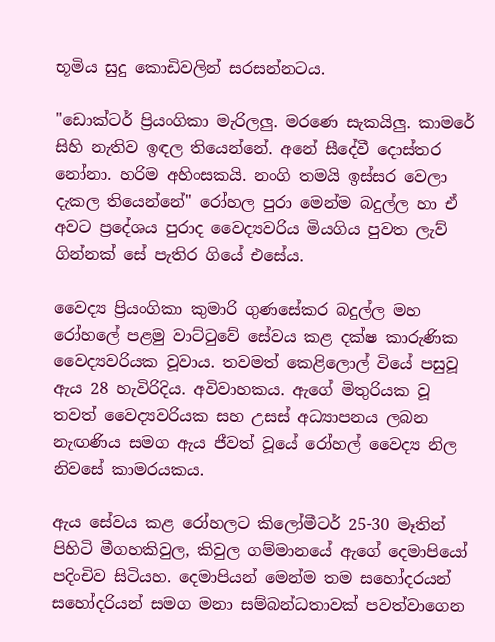භූමිය සුදු කොඩිවලින් සරසන්නටය.

"ඩොක්‌ටර් ප්‍රියංගිකා මැරිලලු. මරණෙ සැකයිලු. කාමරේ සිහි නැතිව ඉඳල තියෙන්නේ. අනේ සීදේවී දොස්‌තර නෝනා. හරිම අහිංසකයි. නංගි තමයි ඉස්‌සර වෙලා දැකල තියෙන්නේ" රෝහල පුරා මෙන්ම බදුල්ල හා ඒ අවට ප්‍රදේශය පුරාද වෛද්‍යවරිය මියගිය පුවත ලැව් ගින්නක්‌ සේ පැතිර ගියේ එසේය.

වෛද්‍ය ප්‍රියංගිකා කුමාරි ගුණසේකර බදුල්ල මහ රෝහලේ පළමු වාට්‌ටුවේ සේවය කළ දක්‌ෂ කාරුණික වෛද්‍යවරියක වූවාය. තවමත් කෙළිලොල් වියේ පසුවූ ඇය 28 හැවිරිදිය. අවිවාහකය. ඇගේ මිතුරියක වූ තවත් වෛද්‍යවරියක සහ උසස්‌ අධ්‍යාපනය ලබන නැඟණිය සමග ඇය ජීවත් වූයේ රෝහල් වෛද්‍ය නිල නිවසේ කාමරයකය.

ඇය සේවය කළ රෝහලට කිලෝමීටර් 25-30 මෑතින් පිහිටි මීගහකිවුල, කිවුල ගම්මානයේ ඇගේ දෙමාපියෝ පදිංචිව සිටියහ. දෙමාපියන් මෙන්ම තම සහෝදරයන් සහෝදරියන් සමග මනා සම්බන්ධතාවක්‌ පවත්වාගෙන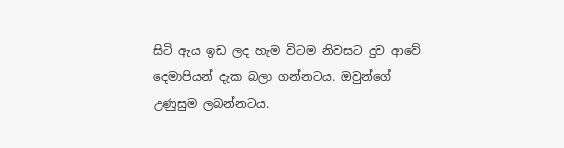සිටි ඇය ඉඩ ලද හැම විටම නිවසට දුව ආවේ දෙමාපියන් දැක බලා ගන්නටය. ඔවුන්ගේ උණුසුම ලබන්නටය.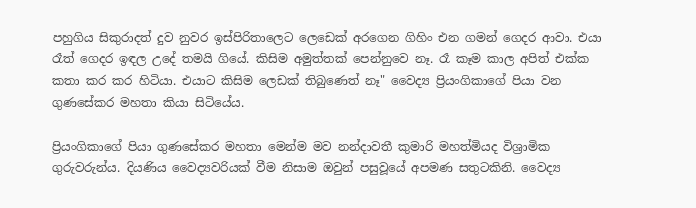පහුගිය සිකුරාදත් දුව නුවර ඉස්‌පිරිතාලෙට ලෙඩෙක්‌ අරගෙන ගිහිං එන ගමන් ගෙදර ආවා. එයා රෑත් ගෙදර ඉඳල උදේ තමයි ගියේ. කිසිම අමුත්තක්‌ පෙන්නුවෙ නෑ. රෑ කෑම කාල අපිත් එක්‌ක කතා කර කර හිටියා. එයාට කිසිම ලෙඩක්‌ තිබුණෙත් නෑ" වෛද්‍ය ප්‍රියංගිකාගේ පියා වන ගුණසේකර මහතා කියා සිටියේය.

ප්‍රියංගිකාගේ පියා ගුණසේකර මහතා මෙන්ම මව නන්දාවතී කුමාරි මහත්මියද විශ්‍රාමික ගුරුවරුන්ය. දියණිය වෛද්‍යවරියක්‌ වීම නිසාම ඔවුන් පසුවූයේ අපමණ සතුටකිනි. වෛද්‍ය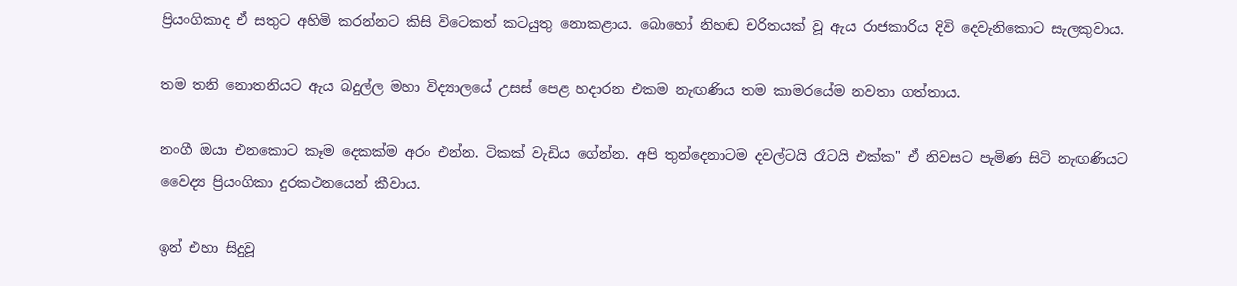ප්‍රියංගිකාද ඒ සතුට අහිමි කරන්නට කිසි විටෙකත් කටයුතු නොකළාය. බොහෝ නිහඬ චරිතයක්‌ වූ ඇය රාජකාරිය දිවි දෙවැනිකොට සැලකුවාය.

තම තනි නොතනියට ඇය බදුල්ල මහා විද්‍යාලයේ උසස්‌ පෙළ හදාරන එකම නැඟණිය තම කාමරයේම නවතා ගත්තාය.

නංගී ඔයා එනකොට කෑම දෙකක්‌ම අරං එන්න. ටිකක්‌ වැඩිය ගේන්න. අපි තුන්දෙනාටම දවල්ටයි රෑටයි එක්‌ක" ඒ නිවසට පැමිණ සිටි නැඟණියට වෛද්‍ය ප්‍රියංගිකා දුරකථනයෙන් කීවාය.

ඉන් එහා සිදුවූ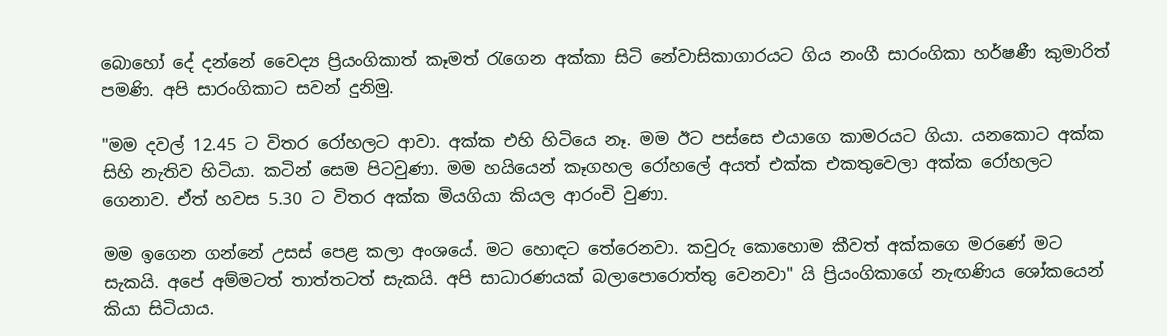බොහෝ දේ දන්නේ වෛද්‍ය ප්‍රියංගිකාත් කෑමත් රැගෙන අක්‌කා සිටි නේවාසිකාගාරයට ගිය නංගී සාරංගිකා හර්ෂණී කුමාරිත් පමණි. අපි සාරංගිකාට සවන් දුනිමු.

"මම දවල් 12.45 ට විතර රෝහලට ආවා. අක්‌ක එහි හිටියෙ නෑ. මම ඊට පස්‌සෙ එයාගෙ කාමරයට ගියා. යනකොට අක්‌ක සිහි නැතිව හිටියා. කටින් සෙම පිටවුණා. මම හයියෙන් කෑගහල රෝහලේ අයත් එක්‌ක එකතුවෙලා අක්‌ක රෝහලට ගෙනාව. ඒත් හවස 5.30 ට විතර අක්‌ක මියගියා කියල ආරංචි වුණා.

මම ඉගෙන ගන්නේ උසස්‌ පෙළ කලා අංශයේ. මට හොඳට තේරෙනවා. කවුරු කොහොම කීවත් අක්‌කගෙ මරණේ මට සැකයි. අපේ අම්මටත් තාත්තටත් සැකයි. අපි සාධාරණයක්‌ බලාපොරොත්තු වෙනවා" යි ප්‍රියංගිකාගේ නැඟණිය ශෝකයෙන් කියා සිටියාය.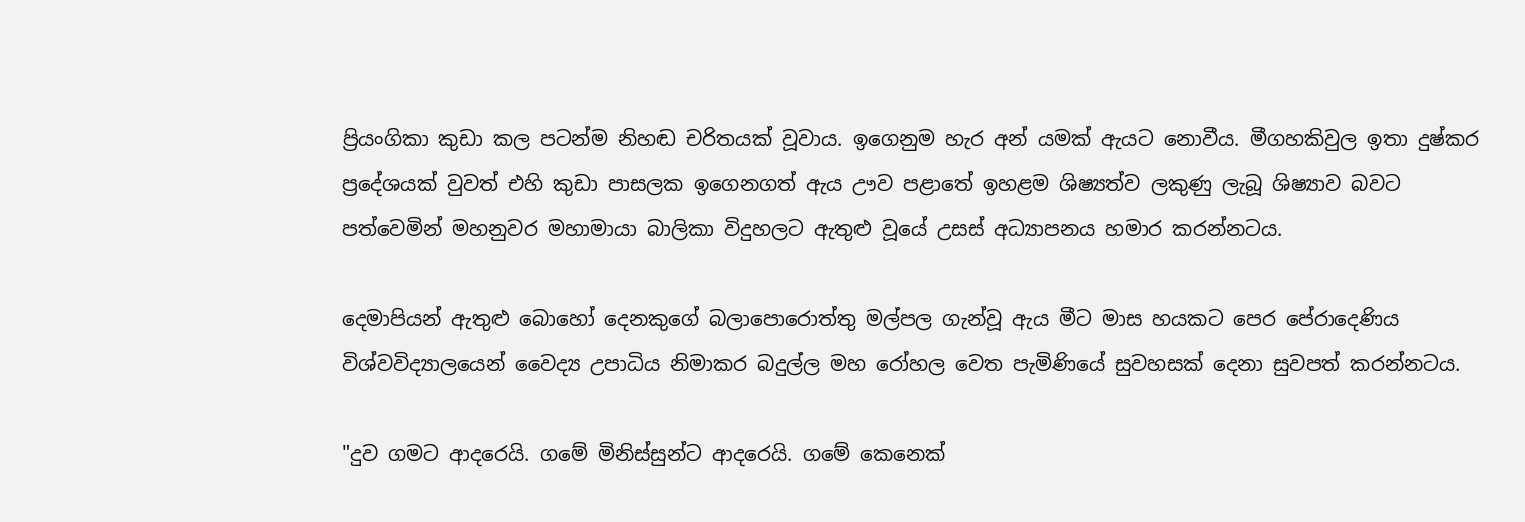ප්‍රියංගිකා කුඩා කල පටන්ම නිහඬ චරිතයක්‌ වූවාය. ඉගෙනුම හැර අන් යමක්‌ ඇයට නොවීය. මීගහකිවුල ඉතා දුෂ්කර ප්‍රදේශයක්‌ වුවත් එහි කුඩා පාසලක ඉගෙනගත් ඇය ඌව පළාතේ ඉහළම ශිෂ්‍යත්ව ලකුණු ලැබූ ශිෂ්‍යාව බවට පත්වෙමින් මහනුවර මහාමායා බාලිකා විදුහලට ඇතුළු වූයේ උසස්‌ අධ්‍යාපනය හමාර කරන්නටය.

දෙමාපියන් ඇතුළු බොහෝ දෙනකුගේ බලාපොරොත්තු මල්පල ගැන්වූ ඇය මීට මාස හයකට පෙර පේරාදෙණිය විශ්වවිද්‍යාලයෙන් වෛද්‍ය උපාධිය නිමාකර බදුල්ල මහ රෝහල වෙත පැමිණියේ සුවහසක්‌ දෙනා සුවපත් කරන්නටය.

"දුව ගමට ආදරෙයි. ගමේ මිනිස්‌සුන්ට ආදරෙයි. ගමේ කෙනෙක්‌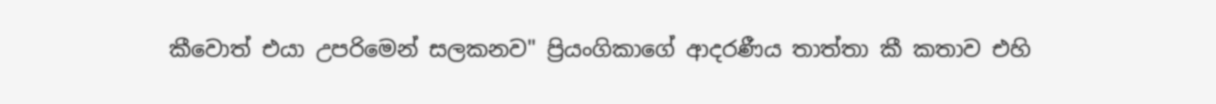කීවොත් එයා උපරිමෙන් සලකනව" ප්‍රියංගිකාගේ ආදරණීය තාත්තා කී කතාව එහි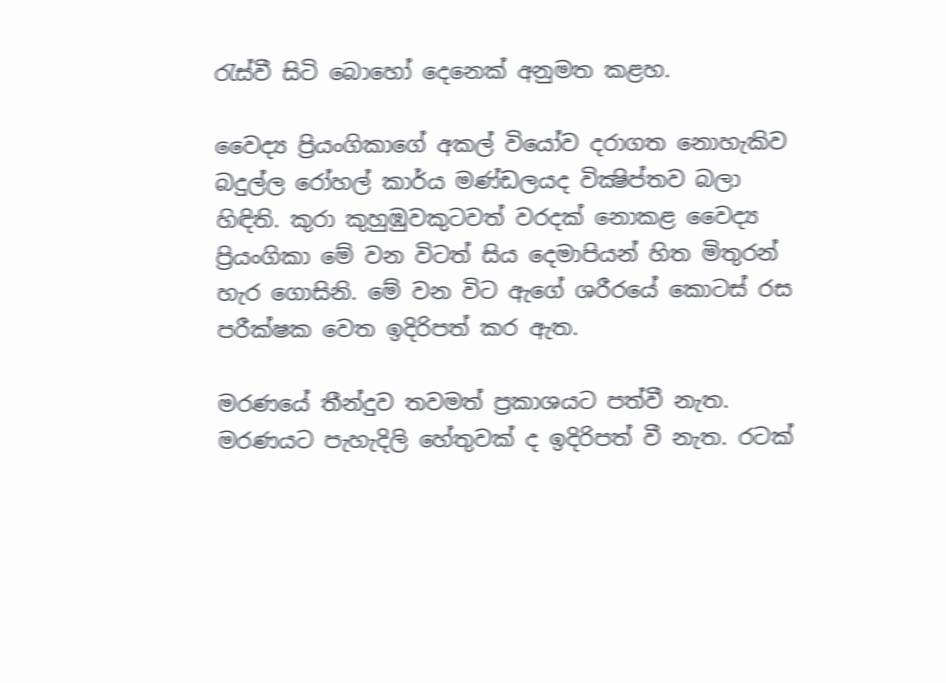රැස්‌වී සිටි බොහෝ දෙනෙක්‌ අනුමත කළහ.

වෛද්‍ය ප්‍රියංගිකාගේ අකල් වියෝව දරාගත නොහැකිව බදුල්ල රෝහල් කාර්ය මණ්‌ඩලයද වික්‍ෂිප්තව බලා හිඳිති. කුරා කුහුඹුවකුටවත් වරදක්‌ නොකළ වෛද්‍ය ප්‍රියංගිකා මේ වන විටත් සිය දෙමාපියන් හිත මිතුරන් හැර ගොසිනි. මේ වන විට ඇගේ ශරීරයේ කොටස්‌ රස පරීක්‌ෂක වෙත ඉදිරිපත් කර ඇත.

මරණයේ තීන්දුව තවමත් ප්‍රකාශයට පත්වී නැත. මරණයට පැහැදිලි හේතුවක්‌ ද ඉදිරිපත් වී නැත. රටක්‌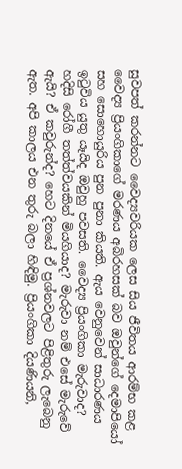සුවපත් කරන්නට වෛද්‍යවරියක ලෙස සිය ජීවිතය ආරම්භ කළ වෛද්‍ය ප්‍රියංගිකාගේ මරණය අබිරහසක්‌ බව ඔවුන්ගේ දෙමාපියෝ සහ සොහොයුරිය පුන පුනා කියති. ඇය වෙනුවෙන් සාධාරණය ඉටුවිය යුතු යෑයිද ඔවුහු පවසති. වෛද්‍ය ප්‍රියංගිකා මැරුවාද? හදිසි රෝගී තත්ත්වයකින් මියගියාද? මැරුවා නම් එසේ මැරුවේ ඇයි? ඒ කවුරුන්ද? හෙට දිනයේ ඒ ප්‍රශ්නවලට පිළිතුරු ලැබෙනු ඇත. අපි කාලය එන තුරු බලා හිඳිමු. ප්‍රියංගිකා දියණියනි,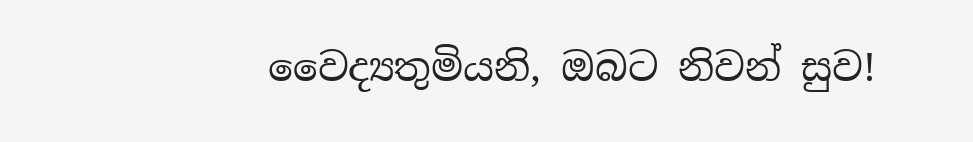වෛද්‍යතුමියනි, ඔබට නිවන් සුව!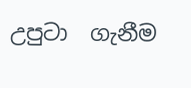උපුටා  ගැනීම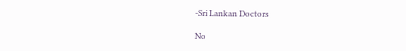-Sri Lankan Doctors

No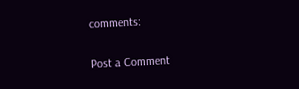comments:

Post a Comment